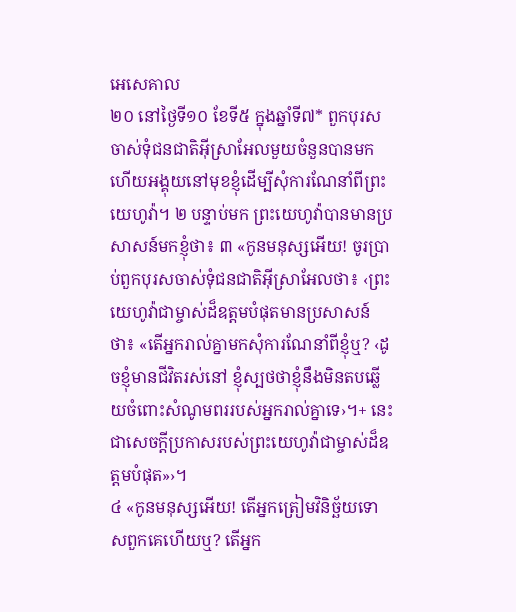អេសេគាល
២០ នៅថ្ងៃទី១០ ខែទី៥ ក្នុងឆ្នាំទី៧* ពួកបុរសចាស់ទុំជនជាតិអ៊ីស្រាអែលមួយចំនួនបានមក ហើយអង្គុយនៅមុខខ្ញុំដើម្បីសុំការណែនាំពីព្រះយេហូវ៉ា។ ២ បន្ទាប់មក ព្រះយេហូវ៉ាបានមានប្រសាសន៍មកខ្ញុំថា៖ ៣ «កូនមនុស្សអើយ! ចូរប្រាប់ពួកបុរសចាស់ទុំជនជាតិអ៊ីស្រាអែលថា៖ ‹ព្រះយេហូវ៉ាជាម្ចាស់ដ៏ឧត្ដមបំផុតមានប្រសាសន៍ថា៖ «តើអ្នករាល់គ្នាមកសុំការណែនាំពីខ្ញុំឬ? ‹ដូចខ្ញុំមានជីវិតរស់នៅ ខ្ញុំស្បថថាខ្ញុំនឹងមិនតបឆ្លើយចំពោះសំណូមពររបស់អ្នករាល់គ្នាទេ›។+ នេះជាសេចក្ដីប្រកាសរបស់ព្រះយេហូវ៉ាជាម្ចាស់ដ៏ឧត្ដមបំផុត»›។
៤ «កូនមនុស្សអើយ! តើអ្នកត្រៀមវិនិច្ឆ័យទោសពួកគេហើយឬ? តើអ្នក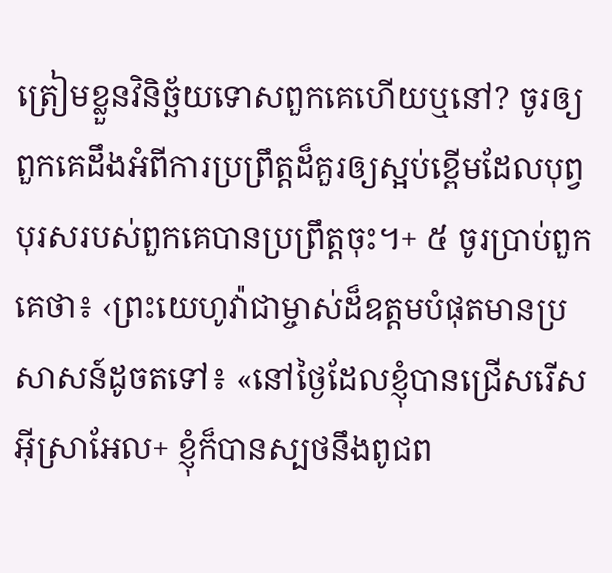ត្រៀមខ្លួនវិនិច្ឆ័យទោសពួកគេហើយឬនៅ? ចូរឲ្យពួកគេដឹងអំពីការប្រព្រឹត្តដ៏គួរឲ្យស្អប់ខ្ពើមដែលបុព្វបុរសរបស់ពួកគេបានប្រព្រឹត្តចុះ។+ ៥ ចូរប្រាប់ពួកគេថា៖ ‹ព្រះយេហូវ៉ាជាម្ចាស់ដ៏ឧត្ដមបំផុតមានប្រសាសន៍ដូចតទៅ៖ «នៅថ្ងៃដែលខ្ញុំបានជ្រើសរើសអ៊ីស្រាអែល+ ខ្ញុំក៏បានស្បថនឹងពូជព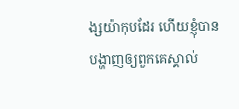ង្សយ៉ាកុបដែរ ហើយខ្ញុំបានបង្ហាញឲ្យពួកគេស្គាល់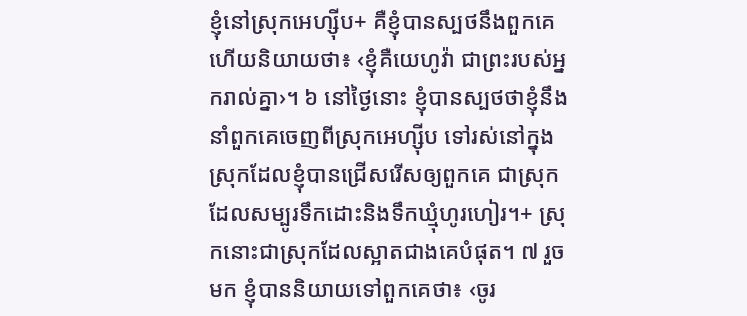ខ្ញុំនៅស្រុកអេហ្ស៊ីប+ គឺខ្ញុំបានស្បថនឹងពួកគេ ហើយនិយាយថា៖ ‹ខ្ញុំគឺយេហូវ៉ា ជាព្រះរបស់អ្នករាល់គ្នា›។ ៦ នៅថ្ងៃនោះ ខ្ញុំបានស្បថថាខ្ញុំនឹងនាំពួកគេចេញពីស្រុកអេហ្ស៊ីប ទៅរស់នៅក្នុងស្រុកដែលខ្ញុំបានជ្រើសរើសឲ្យពួកគេ ជាស្រុកដែលសម្បូរទឹកដោះនិងទឹកឃ្មុំហូរហៀរ។+ ស្រុកនោះជាស្រុកដែលស្អាតជាងគេបំផុត។ ៧ រួចមក ខ្ញុំបាននិយាយទៅពួកគេថា៖ ‹ចូរ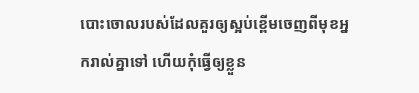បោះចោលរបស់ដែលគួរឲ្យស្អប់ខ្ពើមចេញពីមុខអ្នករាល់គ្នាទៅ ហើយកុំធ្វើឲ្យខ្លួន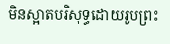មិនស្អាតបរិសុទ្ធដោយរូបព្រះ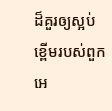ដ៏គួរឲ្យស្អប់ខ្ពើមរបស់ពួកអេ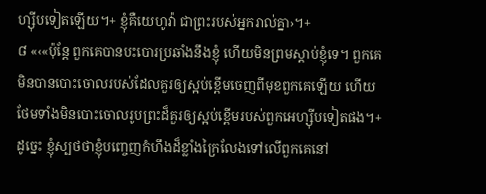ហ្ស៊ីបទៀតឡើយ។+ ខ្ញុំគឺយេហូវ៉ា ជាព្រះរបស់អ្នករាល់គ្នា›។+
៨ «‹«ប៉ុន្តែ ពួកគេបានបះបោរប្រឆាំងនឹងខ្ញុំ ហើយមិនព្រមស្ដាប់ខ្ញុំទេ។ ពួកគេមិនបានបោះចោលរបស់ដែលគួរឲ្យស្អប់ខ្ពើមចេញពីមុខពួកគេឡើយ ហើយថែមទាំងមិនបោះចោលរូបព្រះដ៏គួរឲ្យស្អប់ខ្ពើមរបស់ពួកអេហ្ស៊ីបទៀតផង។+ ដូច្នេះ ខ្ញុំស្បថថាខ្ញុំបញ្ចេញកំហឹងដ៏ខ្លាំងក្រៃលែងទៅលើពួកគេនៅ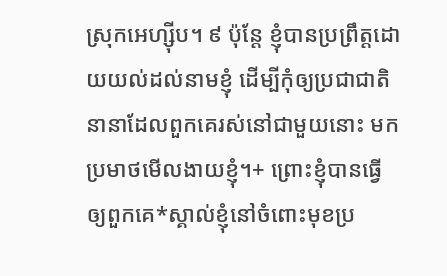ស្រុកអេហ្ស៊ីប។ ៩ ប៉ុន្តែ ខ្ញុំបានប្រព្រឹត្តដោយយល់ដល់នាមខ្ញុំ ដើម្បីកុំឲ្យប្រជាជាតិនានាដែលពួកគេរស់នៅជាមួយនោះ មកប្រមាថមើលងាយខ្ញុំ។+ ព្រោះខ្ញុំបានធ្វើឲ្យពួកគេ*ស្គាល់ខ្ញុំនៅចំពោះមុខប្រ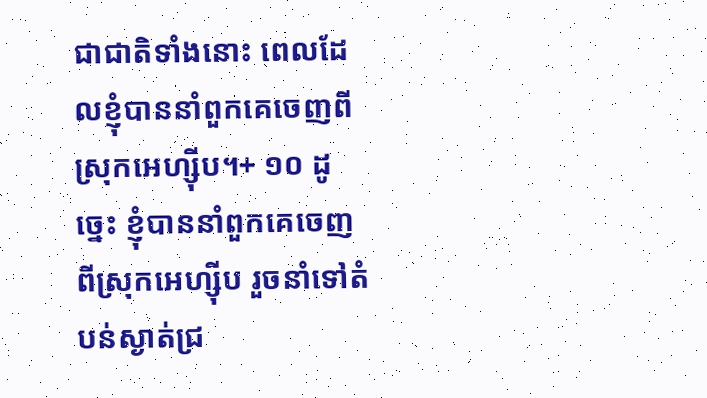ជាជាតិទាំងនោះ ពេលដែលខ្ញុំបាននាំពួកគេចេញពីស្រុកអេហ្ស៊ីប។+ ១០ ដូច្នេះ ខ្ញុំបាននាំពួកគេចេញពីស្រុកអេហ្ស៊ីប រួចនាំទៅតំបន់ស្ងាត់ជ្រ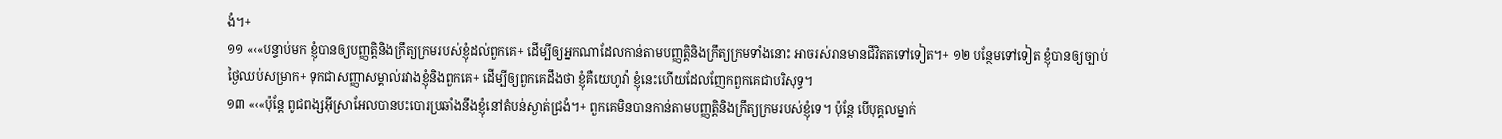ងំ។+
១១ «‹«បន្ទាប់មក ខ្ញុំបានឲ្យបញ្ញត្តិនិងក្រឹត្យក្រមរបស់ខ្ញុំដល់ពួកគេ+ ដើម្បីឲ្យអ្នកណាដែលកាន់តាមបញ្ញត្តិនិងក្រឹត្យក្រមទាំងនោះ អាចរស់រានមានជីវិតតទៅទៀត។+ ១២ បន្ថែមទៅទៀត ខ្ញុំបានឲ្យច្បាប់ថ្ងៃឈប់សម្រាក+ ទុកជាសញ្ញាសម្គាល់រវាងខ្ញុំនិងពួកគេ+ ដើម្បីឲ្យពួកគេដឹងថា ខ្ញុំគឺយេហូវ៉ា ខ្ញុំនេះហើយដែលញែកពួកគេជាបរិសុទ្ធ។
១៣ «‹«ប៉ុន្តែ ពូជពង្សអ៊ីស្រាអែលបានបះបោរប្រឆាំងនឹងខ្ញុំនៅតំបន់ស្ងាត់ជ្រងំ។+ ពួកគេមិនបានកាន់តាមបញ្ញត្តិនិងក្រឹត្យក្រមរបស់ខ្ញុំទេ។ ប៉ុន្តែ បើបុគ្គលម្នាក់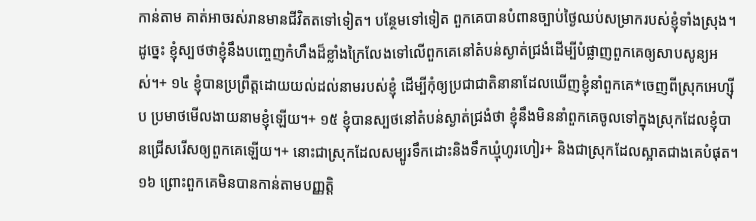កាន់តាម គាត់អាចរស់រានមានជីវិតតទៅទៀត។ បន្ថែមទៅទៀត ពួកគេបានបំពានច្បាប់ថ្ងៃឈប់សម្រាករបស់ខ្ញុំទាំងស្រុង។ ដូច្នេះ ខ្ញុំស្បថថាខ្ញុំនឹងបញ្ចេញកំហឹងដ៏ខ្លាំងក្រៃលែងទៅលើពួកគេនៅតំបន់ស្ងាត់ជ្រងំដើម្បីបំផ្លាញពួកគេឲ្យសាបសូន្យអស់។+ ១៤ ខ្ញុំបានប្រព្រឹត្តដោយយល់ដល់នាមរបស់ខ្ញុំ ដើម្បីកុំឲ្យប្រជាជាតិនានាដែលឃើញខ្ញុំនាំពួកគេ*ចេញពីស្រុកអេហ្ស៊ីប ប្រមាថមើលងាយនាមខ្ញុំឡើយ។+ ១៥ ខ្ញុំបានស្បថនៅតំបន់ស្ងាត់ជ្រងំថា ខ្ញុំនឹងមិននាំពួកគេចូលទៅក្នុងស្រុកដែលខ្ញុំបានជ្រើសរើសឲ្យពួកគេឡើយ។+ នោះជាស្រុកដែលសម្បូរទឹកដោះនិងទឹកឃ្មុំហូរហៀរ+ និងជាស្រុកដែលស្អាតជាងគេបំផុត។ ១៦ ព្រោះពួកគេមិនបានកាន់តាមបញ្ញត្តិ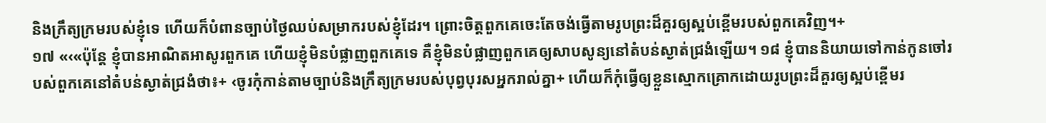និងក្រឹត្យក្រមរបស់ខ្ញុំទេ ហើយក៏បំពានច្បាប់ថ្ងៃឈប់សម្រាករបស់ខ្ញុំដែរ។ ព្រោះចិត្តពួកគេចេះតែចង់ធ្វើតាមរូបព្រះដ៏គួរឲ្យស្អប់ខ្ពើមរបស់ពួកគេវិញ។+
១៧ «‹«ប៉ុន្តែ ខ្ញុំបានអាណិតអាសូរពួកគេ ហើយខ្ញុំមិនបំផ្លាញពួកគេទេ គឺខ្ញុំមិនបំផ្លាញពួកគេឲ្យសាបសូន្យនៅតំបន់ស្ងាត់ជ្រងំឡើយ។ ១៨ ខ្ញុំបាននិយាយទៅកាន់កូនចៅរបស់ពួកគេនៅតំបន់ស្ងាត់ជ្រងំថា៖+ ‹ចូរកុំកាន់តាមច្បាប់និងក្រឹត្យក្រមរបស់បុព្វបុរសអ្នករាល់គ្នា+ ហើយក៏កុំធ្វើឲ្យខ្លួនស្មោកគ្រោកដោយរូបព្រះដ៏គួរឲ្យស្អប់ខ្ពើមរ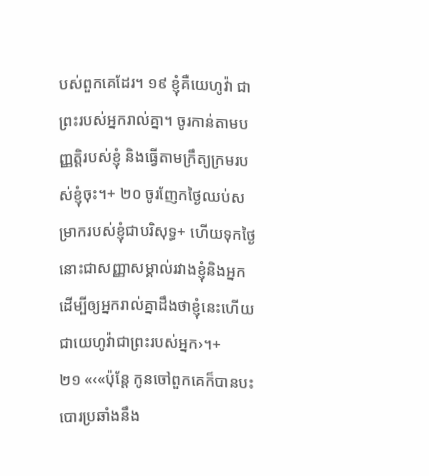បស់ពួកគេដែរ។ ១៩ ខ្ញុំគឺយេហូវ៉ា ជាព្រះរបស់អ្នករាល់គ្នា។ ចូរកាន់តាមបញ្ញត្តិរបស់ខ្ញុំ និងធ្វើតាមក្រឹត្យក្រមរបស់ខ្ញុំចុះ។+ ២០ ចូរញែកថ្ងៃឈប់សម្រាករបស់ខ្ញុំជាបរិសុទ្ធ+ ហើយទុកថ្ងៃនោះជាសញ្ញាសម្គាល់រវាងខ្ញុំនិងអ្នក ដើម្បីឲ្យអ្នករាល់គ្នាដឹងថាខ្ញុំនេះហើយជាយេហូវ៉ាជាព្រះរបស់អ្នក›។+
២១ «‹«ប៉ុន្តែ កូនចៅពួកគេក៏បានបះបោរប្រឆាំងនឹង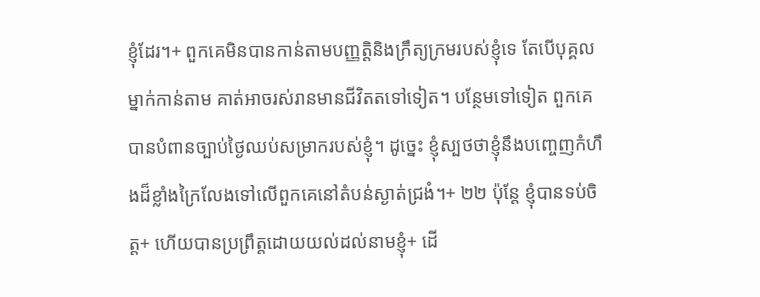ខ្ញុំដែរ។+ ពួកគេមិនបានកាន់តាមបញ្ញត្តិនិងក្រឹត្យក្រមរបស់ខ្ញុំទេ តែបើបុគ្គលម្នាក់កាន់តាម គាត់អាចរស់រានមានជីវិតតទៅទៀត។ បន្ថែមទៅទៀត ពួកគេបានបំពានច្បាប់ថ្ងៃឈប់សម្រាករបស់ខ្ញុំ។ ដូច្នេះ ខ្ញុំស្បថថាខ្ញុំនឹងបញ្ចេញកំហឹងដ៏ខ្លាំងក្រៃលែងទៅលើពួកគេនៅតំបន់ស្ងាត់ជ្រងំ។+ ២២ ប៉ុន្តែ ខ្ញុំបានទប់ចិត្ត+ ហើយបានប្រព្រឹត្តដោយយល់ដល់នាមខ្ញុំ+ ដើ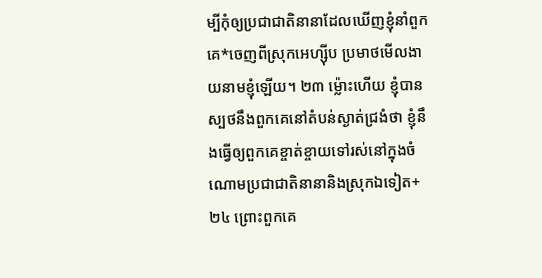ម្បីកុំឲ្យប្រជាជាតិនានាដែលឃើញខ្ញុំនាំពួកគេ*ចេញពីស្រុកអេហ្ស៊ីប ប្រមាថមើលងាយនាមខ្ញុំឡើយ។ ២៣ ម្ល៉ោះហើយ ខ្ញុំបានស្បថនឹងពួកគេនៅតំបន់ស្ងាត់ជ្រងំថា ខ្ញុំនឹងធ្វើឲ្យពួកគេខ្ចាត់ខ្ចាយទៅរស់នៅក្នុងចំណោមប្រជាជាតិនានានិងស្រុកឯទៀត+ ២៤ ព្រោះពួកគេ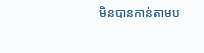មិនបានកាន់តាមប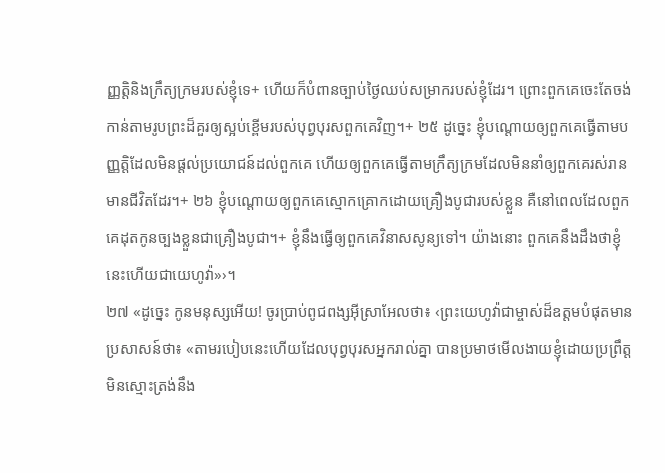ញ្ញត្តិនិងក្រឹត្យក្រមរបស់ខ្ញុំទេ+ ហើយក៏បំពានច្បាប់ថ្ងៃឈប់សម្រាករបស់ខ្ញុំដែរ។ ព្រោះពួកគេចេះតែចង់កាន់តាមរូបព្រះដ៏គួរឲ្យស្អប់ខ្ពើមរបស់បុព្វបុរសពួកគេវិញ។+ ២៥ ដូច្នេះ ខ្ញុំបណ្ដោយឲ្យពួកគេធ្វើតាមបញ្ញត្តិដែលមិនផ្ដល់ប្រយោជន៍ដល់ពួកគេ ហើយឲ្យពួកគេធ្វើតាមក្រឹត្យក្រមដែលមិននាំឲ្យពួកគេរស់រានមានជីវិតដែរ។+ ២៦ ខ្ញុំបណ្ដោយឲ្យពួកគេស្មោកគ្រោកដោយគ្រឿងបូជារបស់ខ្លួន គឺនៅពេលដែលពួកគេដុតកូនច្បងខ្លួនជាគ្រឿងបូជា។+ ខ្ញុំនឹងធ្វើឲ្យពួកគេវិនាសសូន្យទៅ។ យ៉ាងនោះ ពួកគេនឹងដឹងថាខ្ញុំនេះហើយជាយេហូវ៉ា»›។
២៧ «ដូច្នេះ កូនមនុស្សអើយ! ចូរប្រាប់ពូជពង្សអ៊ីស្រាអែលថា៖ ‹ព្រះយេហូវ៉ាជាម្ចាស់ដ៏ឧត្ដមបំផុតមានប្រសាសន៍ថា៖ «តាមរបៀបនេះហើយដែលបុព្វបុរសអ្នករាល់គ្នា បានប្រមាថមើលងាយខ្ញុំដោយប្រព្រឹត្តមិនស្មោះត្រង់នឹង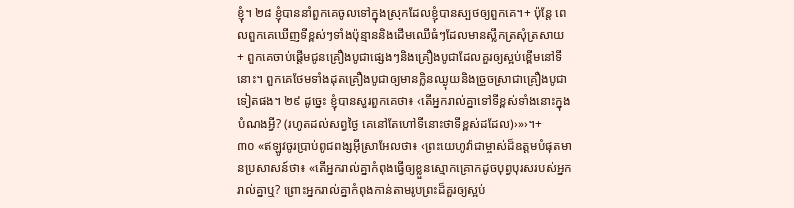ខ្ញុំ។ ២៨ ខ្ញុំបាននាំពួកគេចូលទៅក្នុងស្រុកដែលខ្ញុំបានស្បថឲ្យពួកគេ។+ ប៉ុន្តែ ពេលពួកគេឃើញទីខ្ពស់ៗទាំងប៉ុន្មាននិងដើមឈើធំៗដែលមានស្លឹកត្រសុំត្រសាយ+ ពួកគេចាប់ផ្ដើមជូនគ្រឿងបូជាផ្សេងៗនិងគ្រឿងបូជាដែលគួរឲ្យស្អប់ខ្ពើមនៅទីនោះ។ ពួកគេថែមទាំងដុតគ្រឿងបូជាឲ្យមានក្លិនឈ្ងុយនិងច្រួចស្រាជាគ្រឿងបូជាទៀតផង។ ២៩ ដូច្នេះ ខ្ញុំបានសួរពួកគេថា៖ ‹តើអ្នករាល់គ្នាទៅទីខ្ពស់ទាំងនោះក្នុងបំណងអ្វី? (រហូតដល់សព្វថ្ងៃ គេនៅតែហៅទីនោះថាទីខ្ពស់ដដែល)›»›។+
៣០ «ឥឡូវចូរប្រាប់ពូជពង្សអ៊ីស្រាអែលថា៖ ‹ព្រះយេហូវ៉ាជាម្ចាស់ដ៏ឧត្ដមបំផុតមានប្រសាសន៍ថា៖ «តើអ្នករាល់គ្នាកំពុងធ្វើឲ្យខ្លួនស្មោកគ្រោកដូចបុព្វបុរសរបស់អ្នករាល់គ្នាឬ? ព្រោះអ្នករាល់គ្នាកំពុងកាន់តាមរូបព្រះដ៏គួរឲ្យស្អប់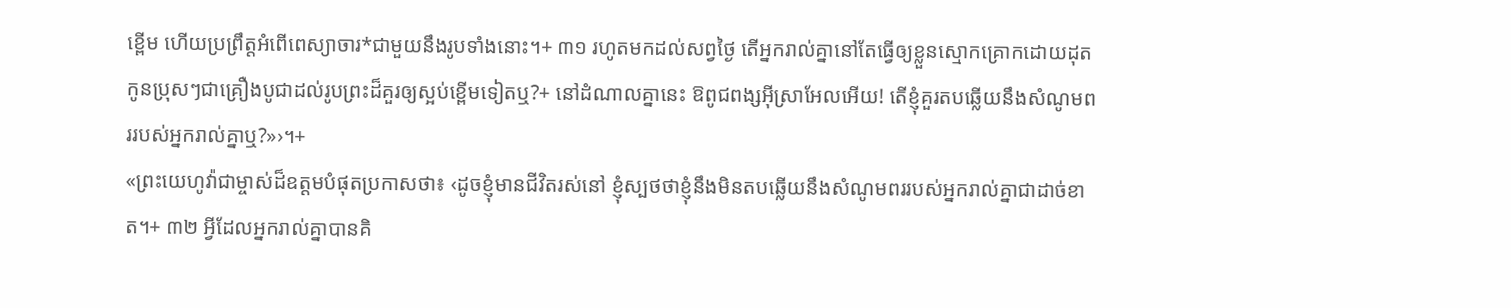ខ្ពើម ហើយប្រព្រឹត្តអំពើពេស្យាចារ*ជាមួយនឹងរូបទាំងនោះ។+ ៣១ រហូតមកដល់សព្វថ្ងៃ តើអ្នករាល់គ្នានៅតែធ្វើឲ្យខ្លួនស្មោកគ្រោកដោយដុតកូនប្រុសៗជាគ្រឿងបូជាដល់រូបព្រះដ៏គួរឲ្យស្អប់ខ្ពើមទៀតឬ?+ នៅដំណាលគ្នានេះ ឱពូជពង្សអ៊ីស្រាអែលអើយ! តើខ្ញុំគួរតបឆ្លើយនឹងសំណូមពររបស់អ្នករាល់គ្នាឬ?»›។+
«ព្រះយេហូវ៉ាជាម្ចាស់ដ៏ឧត្ដមបំផុតប្រកាសថា៖ ‹ដូចខ្ញុំមានជីវិតរស់នៅ ខ្ញុំស្បថថាខ្ញុំនឹងមិនតបឆ្លើយនឹងសំណូមពររបស់អ្នករាល់គ្នាជាដាច់ខាត។+ ៣២ អ្វីដែលអ្នករាល់គ្នាបានគិ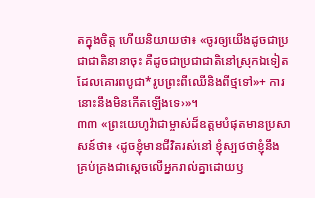តក្នុងចិត្ត ហើយនិយាយថា៖ «ចូរឲ្យយើងដូចជាប្រជាជាតិនានាចុះ គឺដូចជាប្រជាជាតិនៅស្រុកឯទៀត ដែលគោរពបូជា*រូបព្រះពីឈើនិងពីថ្មទៅ»+ ការនោះនឹងមិនកើតឡើងទេ›»។
៣៣ «ព្រះយេហូវ៉ាជាម្ចាស់ដ៏ឧត្ដមបំផុតមានប្រសាសន៍ថា៖ ‹ដូចខ្ញុំមានជីវិតរស់នៅ ខ្ញុំស្បថថាខ្ញុំនឹងគ្រប់គ្រងជាស្ដេចលើអ្នករាល់គ្នាដោយឫ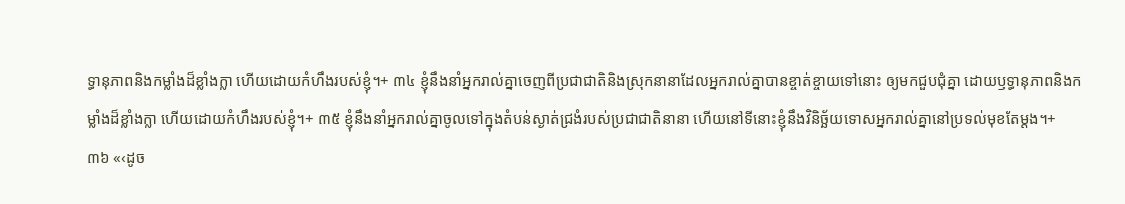ទ្ធានុភាពនិងកម្លាំងដ៏ខ្លាំងក្លា ហើយដោយកំហឹងរបស់ខ្ញុំ។+ ៣៤ ខ្ញុំនឹងនាំអ្នករាល់គ្នាចេញពីប្រជាជាតិនិងស្រុកនានាដែលអ្នករាល់គ្នាបានខ្ចាត់ខ្ចាយទៅនោះ ឲ្យមកជួបជុំគ្នា ដោយឫទ្ធានុភាពនិងកម្លាំងដ៏ខ្លាំងក្លា ហើយដោយកំហឹងរបស់ខ្ញុំ។+ ៣៥ ខ្ញុំនឹងនាំអ្នករាល់គ្នាចូលទៅក្នុងតំបន់ស្ងាត់ជ្រងំរបស់ប្រជាជាតិនានា ហើយនៅទីនោះខ្ញុំនឹងវិនិច្ឆ័យទោសអ្នករាល់គ្នានៅប្រទល់មុខតែម្ដង។+
៣៦ «‹ដូច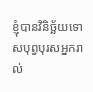ខ្ញុំបានវិនិច្ឆ័យទោសបុព្វបុរសអ្នករាល់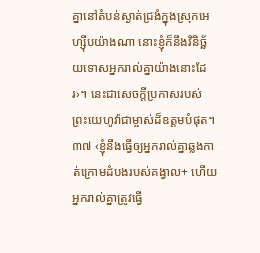គ្នានៅតំបន់ស្ងាត់ជ្រងំក្នុងស្រុកអេហ្ស៊ីបយ៉ាងណា នោះខ្ញុំក៏នឹងវិនិច្ឆ័យទោសអ្នករាល់គ្នាយ៉ាងនោះដែរ›។ នេះជាសេចក្ដីប្រកាសរបស់ព្រះយេហូវ៉ាជាម្ចាស់ដ៏ឧត្ដមបំផុត។ ៣៧ ‹ខ្ញុំនឹងធ្វើឲ្យអ្នករាល់គ្នាឆ្លងកាត់ក្រោមដំបងរបស់គង្វាល+ ហើយអ្នករាល់គ្នាត្រូវធ្វើ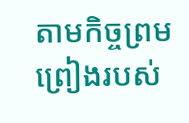តាមកិច្ចព្រមព្រៀងរបស់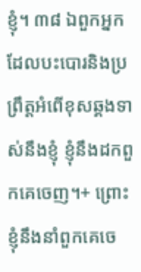ខ្ញុំ។ ៣៨ ឯពួកអ្នកដែលបះបោរនិងប្រព្រឹត្តអំពើខុសឆ្គងទាស់នឹងខ្ញុំ ខ្ញុំនឹងដកពួកគេចេញ។+ ព្រោះខ្ញុំនឹងនាំពួកគេចេ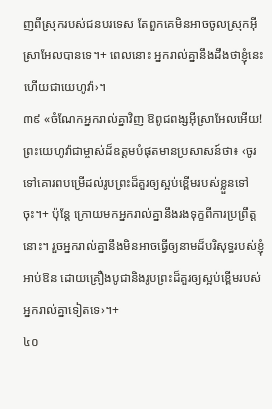ញពីស្រុករបស់ជនបរទេស តែពួកគេមិនអាចចូលស្រុកអ៊ីស្រាអែលបានទេ។+ ពេលនោះ អ្នករាល់គ្នានឹងដឹងថាខ្ញុំនេះហើយជាយេហូវ៉ា›។
៣៩ «ចំណែកអ្នករាល់គ្នាវិញ ឱពូជពង្សអ៊ីស្រាអែលអើយ! ព្រះយេហូវ៉ាជាម្ចាស់ដ៏ឧត្ដមបំផុតមានប្រសាសន៍ថា៖ ‹ចូរទៅគោរពបម្រើដល់រូបព្រះដ៏គួរឲ្យស្អប់ខ្ពើមរបស់ខ្លួនទៅចុះ។+ ប៉ុន្តែ ក្រោយមកអ្នករាល់គ្នានឹងរងទុក្ខពីការប្រព្រឹត្តនោះ។ រួចអ្នករាល់គ្នានឹងមិនអាចធ្វើឲ្យនាមដ៏បរិសុទ្ធរបស់ខ្ញុំអាប់ឱន ដោយគ្រឿងបូជានិងរូបព្រះដ៏គួរឲ្យស្អប់ខ្ពើមរបស់អ្នករាល់គ្នាទៀតទេ›។+
៤០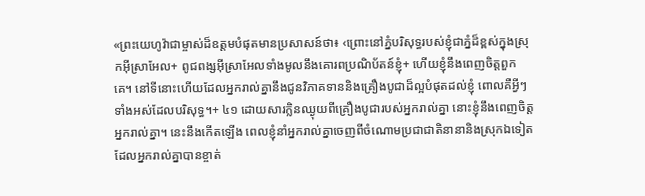«ព្រះយេហូវ៉ាជាម្ចាស់ដ៏ឧត្ដមបំផុតមានប្រសាសន៍ថា៖ ‹ព្រោះនៅភ្នំបរិសុទ្ធរបស់ខ្ញុំជាភ្នំដ៏ខ្ពស់ក្នុងស្រុកអ៊ីស្រាអែល+ ពូជពង្សអ៊ីស្រាអែលទាំងមូលនឹងគោរពប្រណិប័តន៍ខ្ញុំ+ ហើយខ្ញុំនឹងពេញចិត្តពួកគេ។ នៅទីនោះហើយដែលអ្នករាល់គ្នានឹងជូនវិភាគទាននិងគ្រឿងបូជាដ៏ល្អបំផុតដល់ខ្ញុំ ពោលគឺអ្វីៗទាំងអស់ដែលបរិសុទ្ធ។+ ៤១ ដោយសារក្លិនឈ្ងុយពីគ្រឿងបូជារបស់អ្នករាល់គ្នា នោះខ្ញុំនឹងពេញចិត្តអ្នករាល់គ្នា។ នេះនឹងកើតឡើង ពេលខ្ញុំនាំអ្នករាល់គ្នាចេញពីចំណោមប្រជាជាតិនានានិងស្រុកឯទៀតដែលអ្នករាល់គ្នាបានខ្ចាត់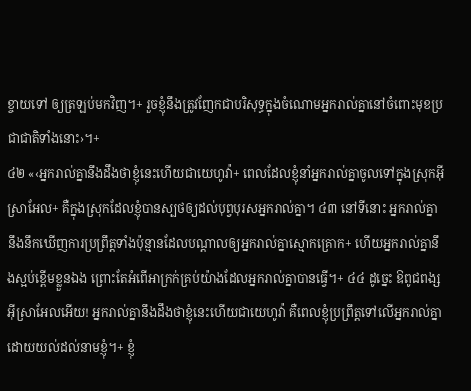ខ្ចាយទៅ ឲ្យត្រឡប់មកវិញ។+ រួចខ្ញុំនឹងត្រូវញែកជាបរិសុទ្ធក្នុងចំណោមអ្នករាល់គ្នានៅចំពោះមុខប្រជាជាតិទាំងនោះ›។+
៤២ «‹អ្នករាល់គ្នានឹងដឹងថាខ្ញុំនេះហើយជាយេហូវ៉ា+ ពេលដែលខ្ញុំនាំអ្នករាល់គ្នាចូលទៅក្នុងស្រុកអ៊ីស្រាអែល+ គឺក្នុងស្រុកដែលខ្ញុំបានស្បថឲ្យដល់បុព្វបុរសអ្នករាល់គ្នា។ ៤៣ នៅទីនោះ អ្នករាល់គ្នានឹងនឹកឃើញការប្រព្រឹត្តទាំងប៉ុន្មានដែលបណ្ដាលឲ្យអ្នករាល់គ្នាស្មោកគ្រោក+ ហើយអ្នករាល់គ្នានឹងស្អប់ខ្ពើមខ្លួនឯង ព្រោះតែអំពើអាក្រក់គ្រប់យ៉ាងដែលអ្នករាល់គ្នាបានធ្វើ។+ ៤៤ ដូច្នេះ ឱពូជពង្សអ៊ីស្រាអែលអើយ! អ្នករាល់គ្នានឹងដឹងថាខ្ញុំនេះហើយជាយេហូវ៉ា គឺពេលខ្ញុំប្រព្រឹត្តទៅលើអ្នករាល់គ្នាដោយយល់ដល់នាមខ្ញុំ។+ ខ្ញុំ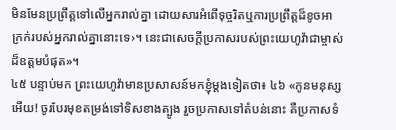មិនមែនប្រព្រឹត្តទៅលើអ្នករាល់គ្នា ដោយសារអំពើទុច្ចរិតឬការប្រព្រឹត្តដ៏ខូចអាក្រក់របស់អ្នករាល់គ្នានោះទេ›។ នេះជាសេចក្ដីប្រកាសរបស់ព្រះយេហូវ៉ាជាម្ចាស់ដ៏ឧត្ដមបំផុត»។
៤៥ បន្ទាប់មក ព្រះយេហូវ៉ាមានប្រសាសន៍មកខ្ញុំម្ដងទៀតថា៖ ៤៦ «កូនមនុស្សអើយ! ចូរបែរមុខតម្រង់ទៅទិសខាងត្បូង រួចប្រកាសទៅតំបន់នោះ គឺប្រកាសទំ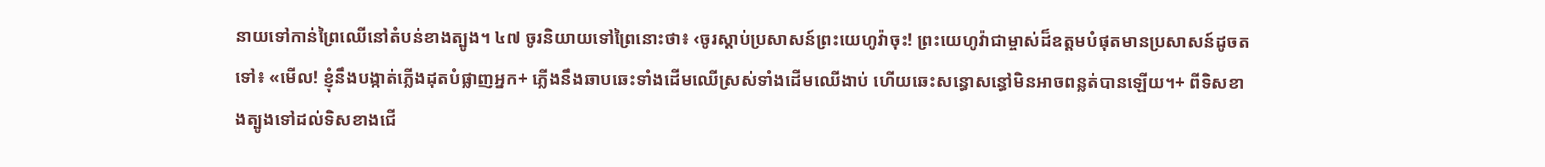នាយទៅកាន់ព្រៃឈើនៅតំបន់ខាងត្បូង។ ៤៧ ចូរនិយាយទៅព្រៃនោះថា៖ ‹ចូរស្ដាប់ប្រសាសន៍ព្រះយេហូវ៉ាចុះ! ព្រះយេហូវ៉ាជាម្ចាស់ដ៏ឧត្ដមបំផុតមានប្រសាសន៍ដូចតទៅ៖ «មើល! ខ្ញុំនឹងបង្កាត់ភ្លើងដុតបំផ្លាញអ្នក+ ភ្លើងនឹងឆាបឆេះទាំងដើមឈើស្រស់ទាំងដើមឈើងាប់ ហើយឆេះសន្ធោសន្ធៅមិនអាចពន្លត់បានឡើយ។+ ពីទិសខាងត្បូងទៅដល់ទិសខាងជើ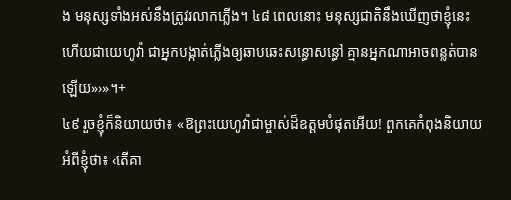ង មនុស្សទាំងអស់នឹងត្រូវរលាកភ្លើង។ ៤៨ ពេលនោះ មនុស្សជាតិនឹងឃើញថាខ្ញុំនេះហើយជាយេហូវ៉ា ជាអ្នកបង្កាត់ភ្លើងឲ្យឆាបឆេះសន្ធោសន្ធៅ គ្មានអ្នកណាអាចពន្លត់បានឡើយ»›»។+
៤៩ រួចខ្ញុំក៏និយាយថា៖ «ឱព្រះយេហូវ៉ាជាម្ចាស់ដ៏ឧត្ដមបំផុតអើយ! ពួកគេកំពុងនិយាយអំពីខ្ញុំថា៖ ‹តើគា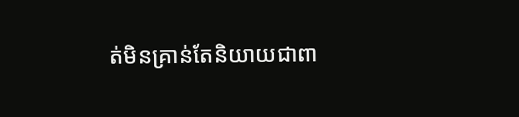ត់មិនគ្រាន់តែនិយាយជាពា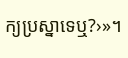ក្យប្រស្នាទេឬ?›»។